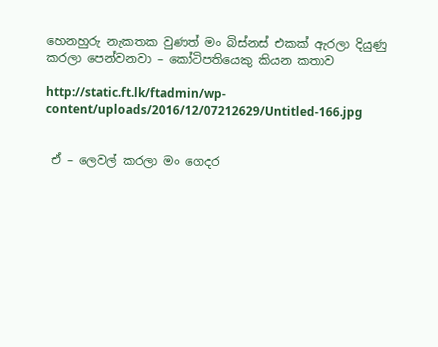හෙනහුරු නැකතක වුණත් මං බිස්නස් එකක් ඇරලා දියුණු කරලා පෙන්වනවා – කෝටිපතියෙකු කියන කතාව

http://static.ft.lk/ftadmin/wp-content/uploads/2016/12/07212629/Untitled-166.jpg


 ඒ – ලෙවල් කරලා මං ගෙදර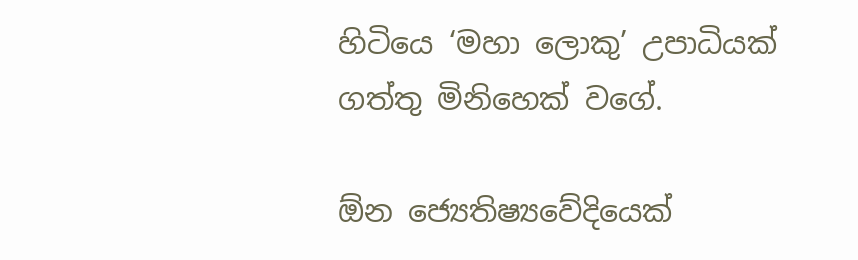හිටියෙ ‘මහා ලොකු’ උපාධියක් ගත්තු මිනිහෙක් වගේ.

ඕන ජ්‍යෙතිෂ්‍යවේදියෙක්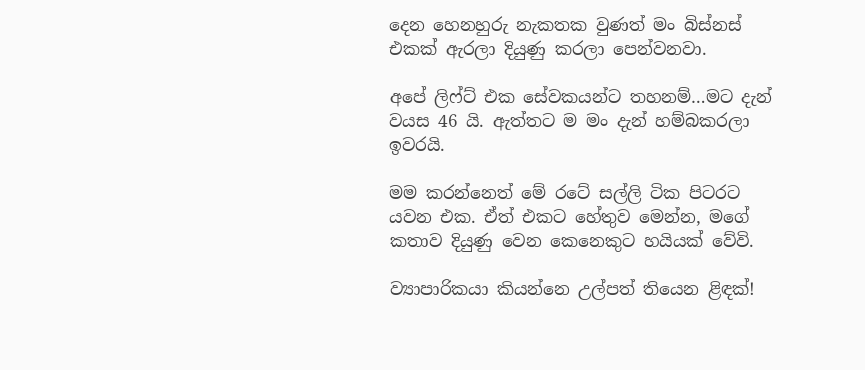දෙන හෙනහුරු නැකතක වුණත් මං බිස්නස් එකක් ඇරලා දියුණු කරලා පෙන්වනවා.

අපේ ලිෆ්ට් එක සේවකයන්ට තහනම්…මට දැන් වයස 46 යි. ඇත්තට ම මං දැන් හම්බකරලා ඉවරයි.

මම කරන්නෙත් මේ රටේ සල්ලි ටික පිටරට යවන එක. ඒත් එකට හේතුව මෙන්න, මගේ කතාව දියුණු වෙන කෙනෙකුට හයියක් වේවි.

ව්‍යාපාරිකයා කියන්නෙ උල්පත් තියෙන ළිඳක්!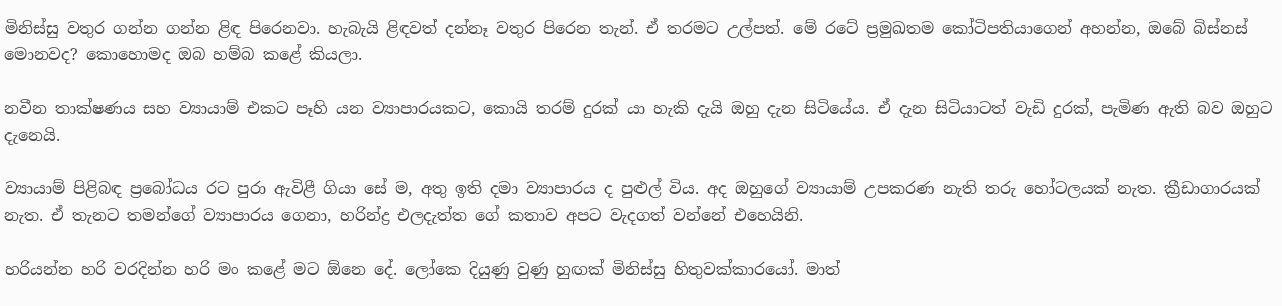මිනිස්සු වතුර ගන්න ගන්න ළිඳ පිරෙනවා. හැබැයි ළිඳවත් දන්නෑ වතුර පිරෙන තැන්. ඒ තරමට උල්පත්. මේ රටේ ප්‍රමුඛතම කෝටිපතියාගෙන් අහන්න, ඔබේ බිස්නස් මොනවද? කොහොමද ඔබ හම්බ කළේ කියලා.

නවීන තාක්ෂණය සහ ව්‍යායාම් එකට පෑහි යන ව්‍යාපාරයකට, කොයි තරම් දුරක් යා හැකි දැයි ඔහු දැන සිටියේය. ඒ දැන සිටියාටත් වැඩි දුරක්, පැමිණ ඇති බව ඔහුට දැනෙයි.

ව්‍යායාම් පිළිබඳ ප්‍රබෝධය රට පුරා ඇවිළී ගියා සේ ම, අතු ඉති දමා ව්‍යාපාරය ද පුළුල් විය. අද ඔහුගේ ව්‍යායාම් උපකරණ නැති තරු හෝටලයක් නැත. ක්‍රීඩාගාරයක් නැත. ඒ තැනට තමන්ගේ ව්‍යාපාරය ගෙනා, හරින්ද්‍ර එලදැත්ත ගේ කතාව අපට වැදගත් වන්නේ එහෙයිනි.

හරියන්න හරි වරදින්න හරි මං කළේ මට ඕනෙ දේ. ලෝකෙ දියුණු වුණු හුඟක් මිනිස්සු හිතුවක්කාරයෝ. මාත්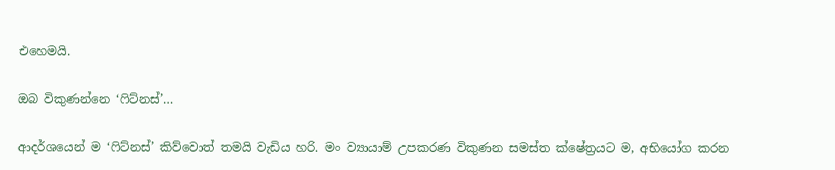එහෙමයි.

ඔබ විකුණන්නෙ ‘ෆිට්නස්’…

ආදර්ශයෙන් ම ‘ෆිට්නස්’ කිව්වොත් තමයි වැඩිය හරි. මං ව්‍යායාම් උපකරණ විකුණන සමස්ත ක්ෂේත්‍රයට ම, අභියෝග කරන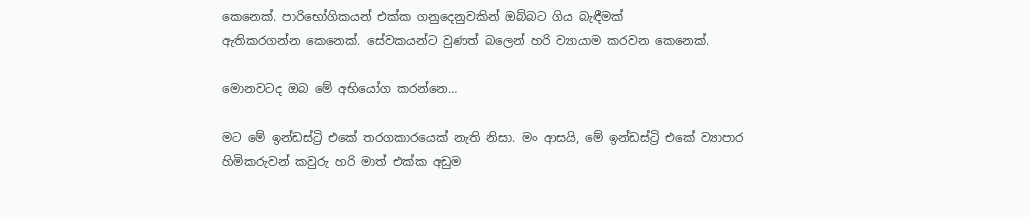කෙනෙක්. පාරිභෝගිකයන් එක්ක ගනුදෙනුවකින් ඔබ්බට ගිය බැඳීමක් ඇතිකරගන්න ‍කෙනෙක්. සේවකයන්ට වුණත් බලෙන් හරි ව්‍යායාම කරවන කෙනෙක්.

මොනවටද ඔබ මේ අභියෝග කරන්නෙ…

මට මේ ඉන්ඩස්ට්‍රි එකේ තරගකාරයෙක් නැති නිසා. මං ආසයි, මේ ඉන්ඩස්ට්‍රි එකේ ව්‍යාපාර හිමිකරු‍වන් කවුරු හරි මාත් එක්ක අඩුම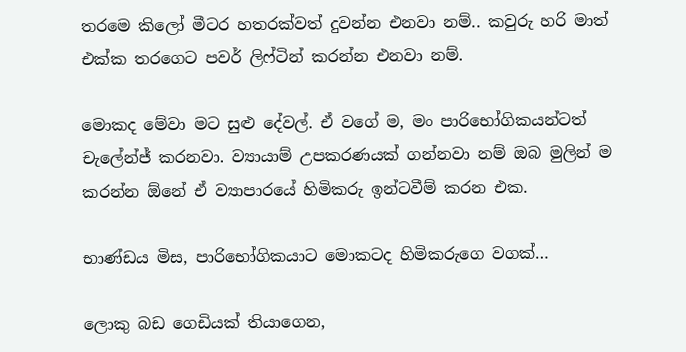තරමෙ කිලෝ මීටර හතරක්වත් දුවන්න එනවා නම්.. කවුරු හරි මාත් එක්ක තරගෙට පවර් ලිෆ්ටින් කරන්න එනවා නම්.

මොකද මේවා මට සුළු දේවල්. ඒ වගේ ම, මං පාරිභෝගිකයන්ටත් චැලේන්ජ් කරනවා. ව්‍යායාම් උපකරණයක් ගන්නවා නම් ඔබ මුලින් ම කරන්න ඕනේ ඒ ව්‍යාපාරයේ හිමිකරු ඉන්ටවීම් කරන එක.

භාණ්ඩය මිස, පාරිභෝගිකයාට මොකටද හිමිකරුගෙ වගක්…

ලොකු බඩ ගෙඩියක් තියාගෙන,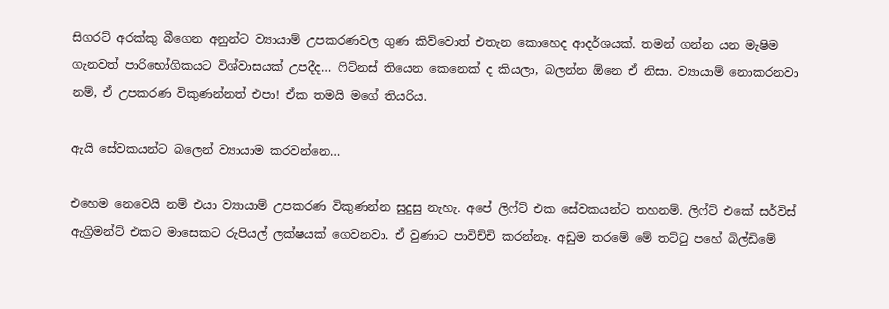සිගරට් අරක්කු බීගෙන අනුන්ට ව්‍යායාම් උපකරණවල ගුණ කිව්වොත් එතැන කොහෙද ආදර්ශයක්. තමන් ගන්න යන මැෂිම ගැනවත් පාරිභෝගිකයට විශ්වාසයක් උපදීද… ෆිට්නස් තියෙන කෙනෙක් ද කියලා, බලන්න ඕනෙ ඒ නිසා. ව්‍යායාම් නොකරනවා නම්, ඒ උපකරණ විකුණන්නත් එපා! ඒක තමයි මගේ තියරිය.

ඇයි සේවකයන්ට බලෙන් ව්‍යායාම කරවන්නෙ…

එහෙම නෙවෙයි නම් එයා ව්‍යායාම් උපකරණ විකුණන්න සුදුසු නැහැ. අපේ ලිෆ්ට් එක සේවකයන්ට තහනම්. ලිෆ්ට් එකේ සර්විස් ඇග්‍රිමන්ට් එකට මාසෙකට රුපියල් ලක්ෂයක් ගෙවනවා. ඒ වුණාට පාවිච්චි කරන්නෑ. අඩුම තරමේ මේ තට්ටු පහේ බිල්ඩිමේ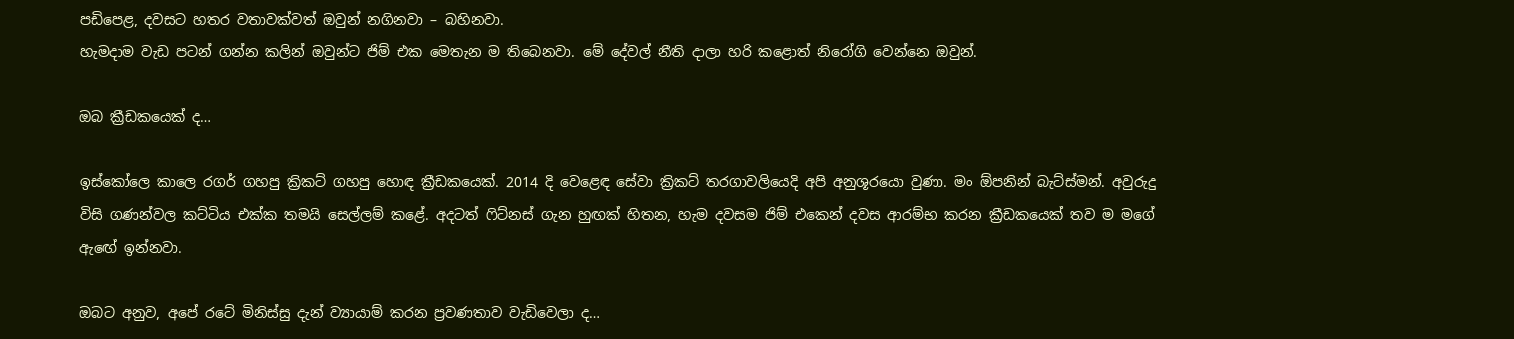පඩිපෙළ, දවසට හතර වතාවක්වත් ඔවුන් නගිනවා – බහිනවා.
හැමදාම වැඩ පටන් ගන්න කලින් ඔවුන්ට ජිම් එක මෙතැන ම තිබෙනවා. මේ දේවල් නීති දාලා හරි කළොත් නිරෝගි වෙන්නෙ ඔවුන්.

ඔබ ක්‍රීඩකයෙක් ද…

ඉස්කෝලෙ කාලෙ රගර් ගහපු ක්‍රිකට් ගහපු හොඳ ක්‍රීඩකයෙක්. 2014 දි වෙළෙඳ සේවා ක්‍රිකට් තරගාවලියෙදි අපි අනුශූරයො වුණා. මං ඕපනින් බැට්ස්මන්. අවුරුදු විසි ගණන්වල කට්ටිය එක්ක තමයි සෙල්ලම් කළේ. අදටත් ෆිට්නස් ගැන හුඟක් හිතන, හැම දවසම ජිම් එකෙන් දවස ආරම්භ කරන ක්‍රීඩකයෙක් තව ම මගේ ඇ‍ඟේ ඉන්නවා.

ඔබට අනුව, අපේ රටේ මිනිස්සු දැන් ව්‍යායාම් කරන ප්‍රවණතාව වැඩිවෙලා ද…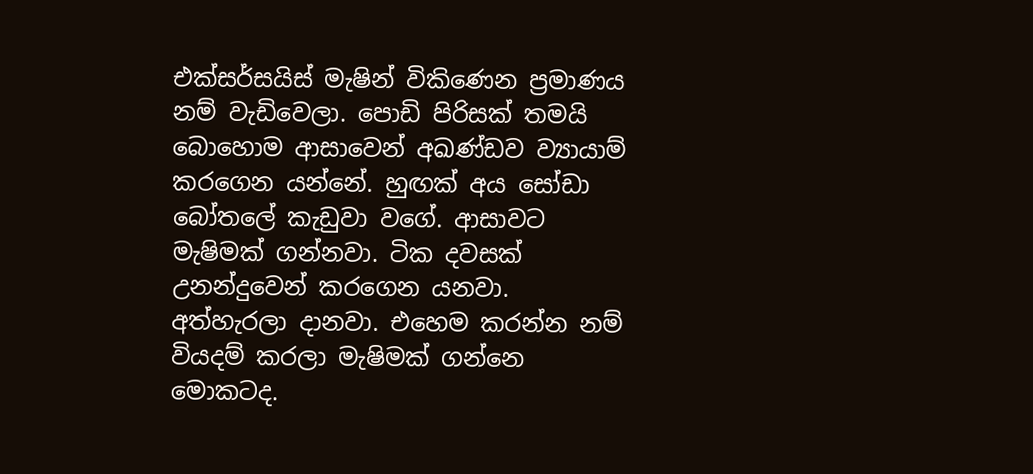එක්සර්සයිස් මැෂින් විකිණෙන ප්‍රමාණය නම් වැඩිවෙලා. පොඩි පිරිසක් තමයි බොහොම ආසාවෙන් අඛණ්ඩව ව්‍යායාම් කරගෙන යන්නේ. හුඟක් අය සෝඩා බෝතලේ කැඩුවා වගේ. ආසාවට මැෂිමක් ගන්නවා. ටික දවසක් උනන්දුවෙන් කරගෙන යනවා. අත්හැරලා දානවා. එහෙම කරන්න නම් වියදම් කරලා මැෂිමක් ගන්නෙ මොකටද.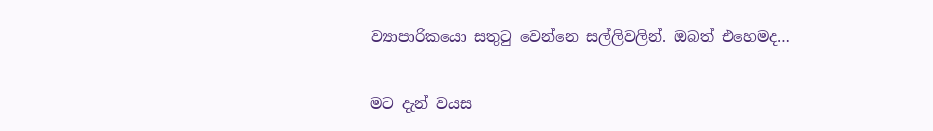ව්‍යාපාරිකයො සතුටු වෙන්නෙ සල්ලිවලින්. ඔබත් එහෙමද…

මට දැන් වයස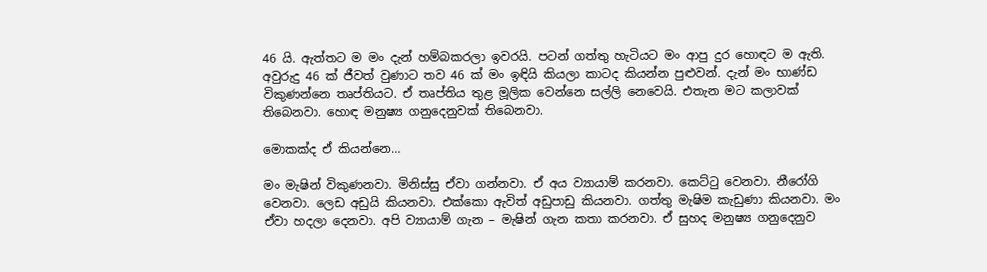46 යි. ඇත්තට ම මං දැන් හම්බකරලා ඉවරයි. පටන් ගත්තු හැටියට මං ආපු දුර හොඳට ම ඇති. අවුරුදු 46 ක් ජීවත් වුණාට තව 46 ක් මං ඉඳියි කියලා කාටද කියන්න පුළුවන්. දැන් මං භාණ්ඩ විකුණන්නෙ තෘප්තියට. ඒ තෘප්තිය තුළ මූලික වෙන්නෙ සල්ලි නෙවෙයි. එතැන මට කලාවක් තිබෙනවා. හොඳ මනුෂ්‍ය ගනුදෙනුවක් තිබෙනවා.

මොකක්ද ඒ කියන්නෙ…

මං මැෂින් විකුණනවා. මිනිස්සු ඒවා ගන්නවා. ඒ අය ව්‍යායාම් කරනවා. කෙට්ටු වෙනවා. නීරෝගි වෙනවා. ලෙඩ අඩුයි කියනවා. එක්කො ඇවිත් අඩුපාඩු කියනවා. ගත්තු මැෂිම කැඩුණා කියනවා. මං ඒවා හදලා දෙනවා. අපි ව්‍යායාම් ගැන – මැෂින් ගැන කතා කරනවා. ඒ සුහද මනුෂ්‍ය ගනුදෙනුව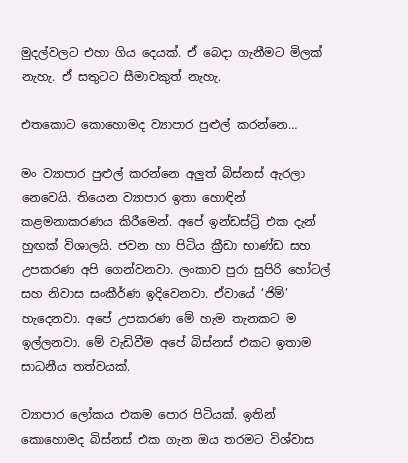මුදල්වලට එහා ගිය දෙයක්. ඒ බෙදා ගැනීමට මිලක් නැහැ. ඒ සතුටට සීමාවකුත් නැහැ.

එතකොට කොහොමද ව්‍යාපාර පුළුල් කරන්නෙ…

මං ව්‍යාපාර පුළුල් කරන්නෙ අලුත් බිස්නස් ඇරලා නෙවෙයි. තියෙන ව්‍යාපාර ඉතා හොඳින් කළමනාකරණය කිරීමෙන්. අපේ ඉන්ඩස්ට්‍රි එක දැන් හුඟක් විශාලයි. ජවන හා පිටිය ක්‍රීඩා භාණ්ඩ සහ උපකරණ අපි ගෙන්වනවා. ලංකාව පුරා සුපිරි හෝටල් සහ නිවාස සංකීර්ණ ඉදිවෙනවා. ඒවායේ ‘ජිම්’ හැදෙනවා. අපේ උපකරණ මේ හැම තැනකට ම ඉල්ලනවා. මේ වැඩිවීම අපේ බිස්නස් එකට ඉතාම සාධනීය තත්වයක්.

ව්‍යාපාර ලෝකය එකම පොර පිටියක්. ඉතින් කොහොමද බිස්නස් එක ගැන ඔය තරමට විශ්වාස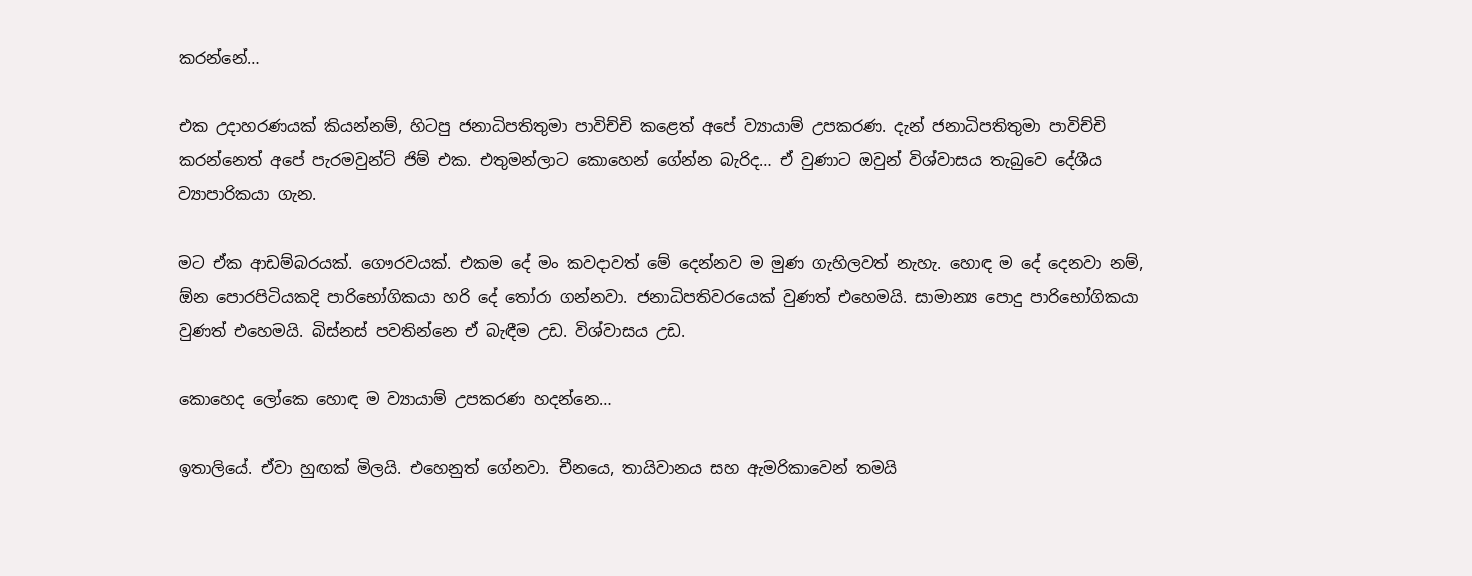කරන්නේ…

එක උදාහරණයක් කියන්නම්, හිටපු ජනාධිපතිතුමා පාවිච්චි කළෙත් අපේ ව්‍යායාම් උපකරණ. දැන් ජනාධිපතිතුමා පාවිච්චි කරන්නෙත් අපේ පැරමවුන්ට් ජිම් එක. එතුමන්ලාට කොහෙන් ගේන්න බැරිද… ඒ වුණාට ඔවුන් විශ්වාසය තැබුවෙ දේශීය ව්‍යාපාරිකයා ගැන.

මට ඒක ආඩම්බරයක්. ගෞරවයක්. එකම දේ මං කවදාවත් මේ දෙන්නව ම මුණ ගැහිලවත් නැහැ. හොඳ ම දේ දෙනවා නම්, ඕන පොරපිටියකදි පාරිභෝගිකයා හරි දේ තෝරා ගන්නවා. ජනාධිපතිවරයෙක් වුණත් එහෙමයි. සාමාන්‍ය පොදු පාරිභෝගිකයා වුණත් එහෙමයි. බිස්නස් පවතින්නෙ ඒ බැඳීම උඩ. විශ්වාසය උඩ.

කොහෙද ලෝකෙ හොඳ ම ව්‍යායාම් උපකරණ හදන්නෙ…

ඉතාලියේ. ඒවා හුඟක් මිලයි. එහෙනුත් ගේනවා. චීනයෙ, තායිවානය සහ ඇමරිකාවෙන් තමයි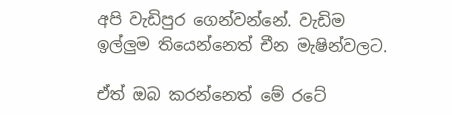අපි වැඩිපුර ගෙන්වන්නේ. වැඩිම ඉල්ලුම තියෙන්නෙත් චීන මැෂින්වලට.

ඒත් ඔබ කරන්නෙත් මේ රටේ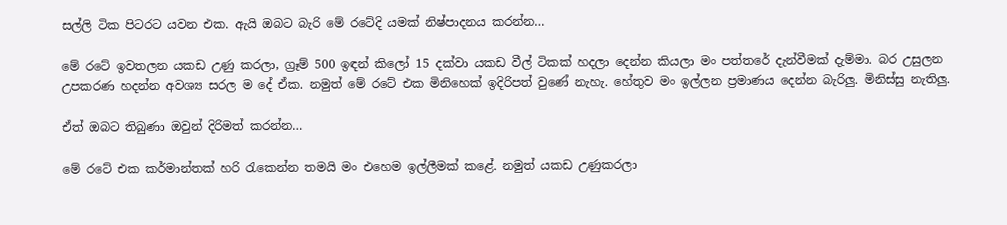සල්ලි ටික පිටරට යවන එක. ඇයි ඔබට බැරි මේ රටේදි යමක් නිෂ්පාදනය කරන්න…

මේ රටේ ඉවතලන යකඩ උණු කරලා, ග්‍රෑම් 500 ඉඳන් කිලෝ 15 දක්වා යකඩ වීල් ටිකක් හදලා දෙන්න කියලා මං පත්තරේ දැන්වීමක් දැම්මා. බර උසුලන උපකරණ හදන්න අවශ්‍ය සරල ම දේ ඒක. නමුත් මේ රටේ එක මිනිහෙක් ඉදිරිපත් වුණේ නැහැ. හේතුව මං ඉල්ලන ප්‍රමාණය දෙන්න බැරිලු. මිනිස්සු නැතිලු.

ඒත් ඔබට තිබුණා ඔවුන් දිරිමත් කරන්න…

මේ රටේ එක කර්මාන්තක් හරි රැකෙන්න තමයි මං එහෙම ඉල්ලීමක් කළේ. නමුත් යකඩ උණුකරලා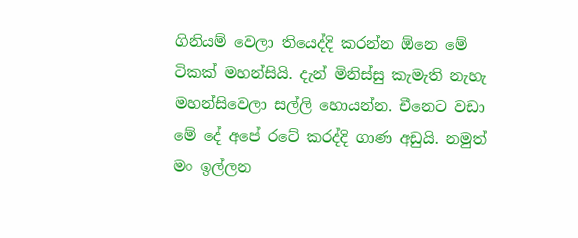ගිනියම් වෙලා තියෙද්දි කරන්න ඕනෙ මේ ටිකක් මහන්සියි. දැන් මිනිස්සු කැමැති නැහැ මහන්සිවෙලා සල්ලි හොයන්න. චීනෙට වඩා මේ දේ අපේ රටේ කරද්දි ගාණ අඩුයි. නමුත් මං ඉල්ලන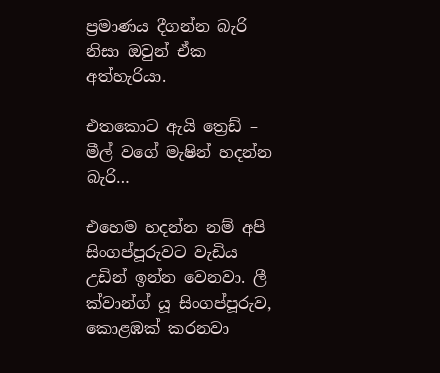ප්‍රමාණය දීගන්න බැරි නිසා ඔවුන් ඒක අත්හැරියා.

එතකොට ඇයි ත්‍රෙඩ් – මීල් වගේ මැෂින් හදන්න බැරි…

එහෙම හදන්න නම් අපි සිංගප්පූරුවට වැඩිය උඩින් ඉන්න වෙනවා. ලී ක්වාන්ග් යූ සිංගප්පූරුව, කොළඹක් කරනවා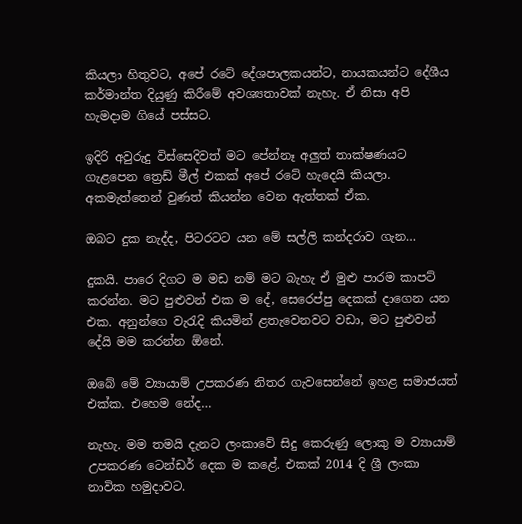කියලා හිතුවට, අපේ රටේ දේශපාලකයන්ට, නායකයන්ට දේශීය කර්මාන්ත දියුණු කිරීමේ අවශ්‍යතාවක් නැහැ. ඒ නිසා අපි හැමදාම ගියේ පස්සට.

ඉදිරි අවුරුදු විස්සෙදිවත් මට පේන්නෑ අලුත් තාක්ෂණයට ගැළපෙන ත්‍රෙඩ් මීල් එකක් අපේ ර‍ටේ හැදෙයි කියලා. අකමැත්තෙන් වුණත් කියන්න වෙන ඇත්තක් ඒක.

ඔබට දුක නැද්ද, පිටරටට යන මේ සල්ලි කන්දරාව ගැන…

දුකයි. පාරෙ දිගට ම මඩ නම් මට බැහැ ඒ මුළු පාරම කාපට් කරන්න. මට පුළුවන් එක ම දේ, සෙරෙප්පු දෙකක් දාගෙන යන එක. අනුන්ගෙ වැරැදි කියමින් ළතැවෙනවට වඩා, මට පුළුවන් දේයි මම කරන්න ඕනේ.

ඔබේ මේ ව්‍යායාම් උපකරණ නිතර ගැවසෙන්නේ ඉහළ සමාජයත් එක්ක. එහෙම නේද…

නැහැ. මම තමයි දැනට ලංකාවේ සිදු කෙරුණු ලොකු ම ව්‍යායාම් උපකරණ ටෙන්ඩර් දෙක ම කළේ. එකක් 2014 දි ශ්‍රී ලංකා නාවික හමුදාවට.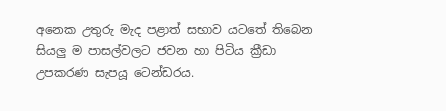අනෙක උතුරු මැද පළාත් සභාව යටතේ තිබෙන සියලු ම පාසල්වලට ජවන හා පිටිය ක්‍රීඩා උපකරණ සැපයූ ටෙන්ඩරය.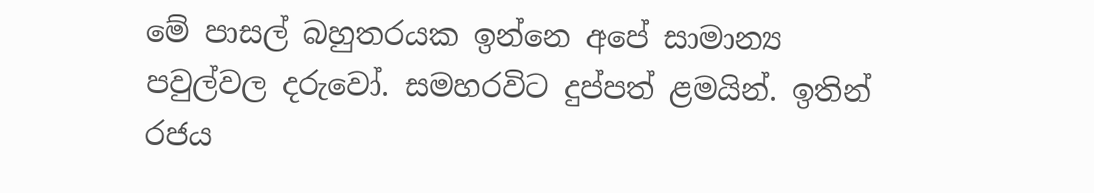මේ පාසල් බහුතරයක ඉන්නෙ අපේ සාමාන්‍ය පවුල්වල දරුවෝ. සමහරවිට දුප්පත් ළමයින්. ඉතින් රජය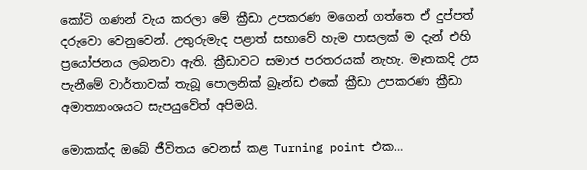කෝටි ගණන් වැය කරලා මේ ක්‍රීඩා උපකරණ මගෙන් ගත්තෙ ඒ දුප්පත් දරුවො වෙනුවෙන්. උතුරුමැද පළාත් සභාවේ හැම පාසලක් ම දැන් එහි ප්‍රයෝජනය ලබනවා ඇති. ක්‍රීඩාවට සමාජ පරතරයක් නැහැ. මෑතකදි උස පැනීමේ වාර්තාවක් තැබූ පොලනික් බ්‍රෑන්ඩ එකේ ක්‍රීඩා උපකරණ ක්‍රීඩා අමාත්‍යාංශයට සැපයුවේත් අපිමයි.

මොකක්ද ඔබේ ජීවිතය වෙනස් කළ Turning point එක…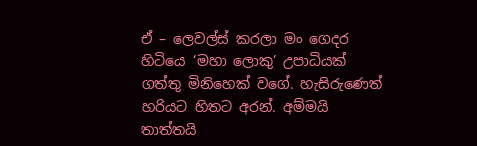ඒ – ලෙවල්ස් කරලා මං ගෙදර හිටියෙ ‘මහා ලොකු’ උපාධියක් ගත්තු මිනිහෙක් වගේ. හැසිරුණෙත් හරියට හිතට අරන්. අම්මයි තාත්තයි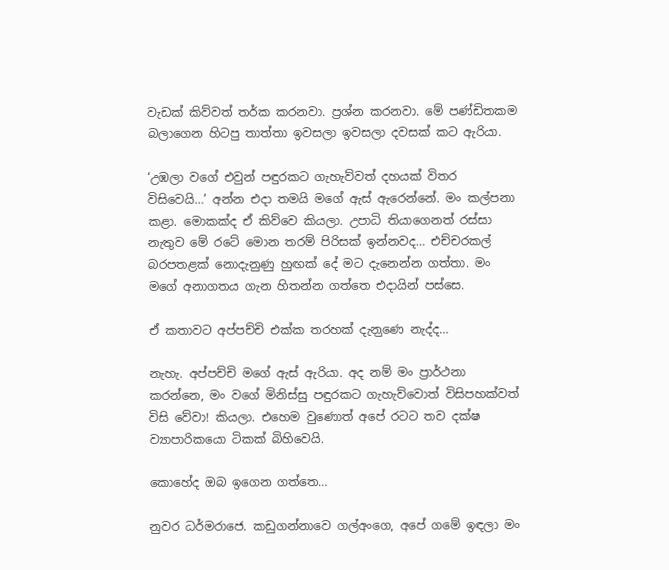වැඩක් කිව්වත් තර්ක කරනවා. ප්‍රශ්න කරනවා. මේ පණ්ඩිතකම බලාගෙන හිටපු තාත්තා ඉවසලා ඉවසලා දවසක් කට ඇරියා.

‘උඹලා වගේ එවුන් පඳුරකට ගැහැව්වත් දහයක් විතර විසිවෙයි…’ අන්න එදා තමයි මගේ ඇස් ඇරෙන්නේ. මං කල්පනා කළා. මොකක්ද ඒ කිව්වෙ කියලා. උපාධි තියාගෙනත් රස්සා නැතුව මේ රටේ මොන තරම් පිරිසක් ඉන්නවද… එච්චරකල් බරපතළක් නොදැනුණු හුඟක් දේ මට දැනෙන්න ගත්තා. මං මගේ අනාගතය ගැන හිතන්න ගත්තෙ එදායින් පස්සෙ.

ඒ කතාවට අප්පච්චි එක්ක තරහක් දැන‍ුණෙ නැද්ද…

නැහැ. අප්පච්චි මගේ ඇස් ඇරියා. අද නම් මං ප්‍රාර්ථනා කරන්නෙ, මං වගේ මිනිස්සු පඳුරකට ගැහැව්වොත් විසිපහක්වත් විසි වේවා! කියලා. එහෙම වුණොත් අපේ රටට තව දක්ෂ ව්‍යාපාරිකයො ටිකක් බිහිවෙයි.

කොහේද ඔබ ඉගෙන ගත්තෙ…

නුවර ධර්මරාජෙ. කඩුගන්නාවෙ ගල්අංගෙ, අපේ ගමේ ඉඳලා මං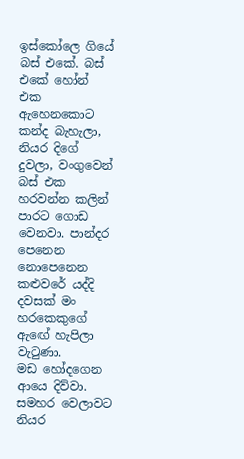ඉස්කෝලෙ ගියේ බස් එකේ. බස් එකේ හෝන් එක ඇහෙනකොට කන්ද බැහැලා, නියර දිගේ දුවලා, වංගුවෙන් බස් එක හරවන්න කලින් පාරට ගොඩ වෙනවා. පාන්දර පෙනෙන නොපෙනෙන කළුවරේ යද්දි දවසක් මං හරකෙකුගේ ඇ‍ඟේ හැපිලා වැටුණා.
මඩ හෝදගෙන ආයෙ දිව්වා. සමහර වෙලාවට නියර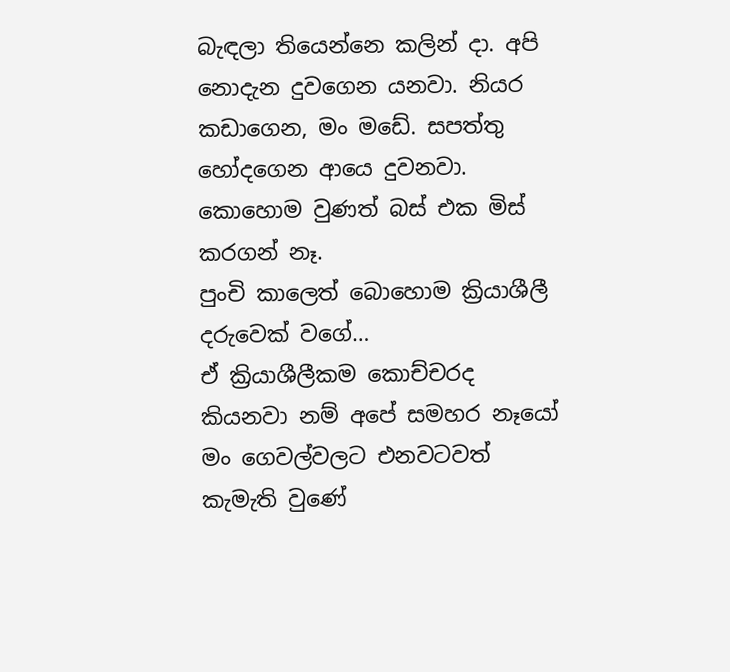බැඳලා තියෙන්නෙ කලින් දා. අපි නොදැන දුවගෙන යනවා. නියර කඩාගෙන, මං මඩේ. සපත්තු හෝදගෙන ආයෙ දුවනවා. කොහොම වුණත් බස් එක මිස් කරගන් නෑ.
පුංචි කාලෙත් බොහොම ක්‍රියාශීලී දරුවෙක් ව‍ගේ…
ඒ ක්‍රියාශීලීකම කොච්චරද කියනවා නම් අපේ සමහර නෑයෝ මං ගෙවල්වලට එනවටවත් කැමැති වුණේ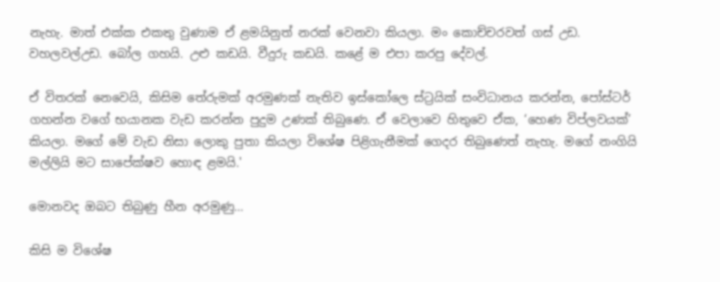නැහැ. මාත් එක්ක එකතු වුණාම ඒ ළමයිනුත් නරක් වෙනවා කියලා. මං කොච්චරවත් ගස් උඩ. වහලවල්උඩ. බෝල ගහයි. උළු කඩයි. වීදුරු කඩයි. කළේ ම එපා කරපු දේවල්.

ඒ විතරක් නෙවෙයි, කිසිම තේරුමක් අරමුණක් නැතිව ඉස්කෝලෙ ස්ට්‍රයික් සංවිධානය කරන්න, පෝස්ටර් ගහන්න වගේ භයානක වැඩ කරන්න පුදුම උණක් තිබුණෙ. ඒ වෙලාවෙ හිතුවෙ ඒක, ‘හෙණ විප්ලවයක්’ කියලා. මගේ මේ වැඩ නිසා ලොකු පුතා කියලා විශේෂ පිළිගැනීමක් ගෙදර තිබුණෙත් නැහැ. මගේ නංගියි මල්ලියි මට සාපේක්ෂව හොඳ ළමයි.'

මොනවද ඔබට තිබුණු හීන අරමුණු…

කිසි ම විශේෂ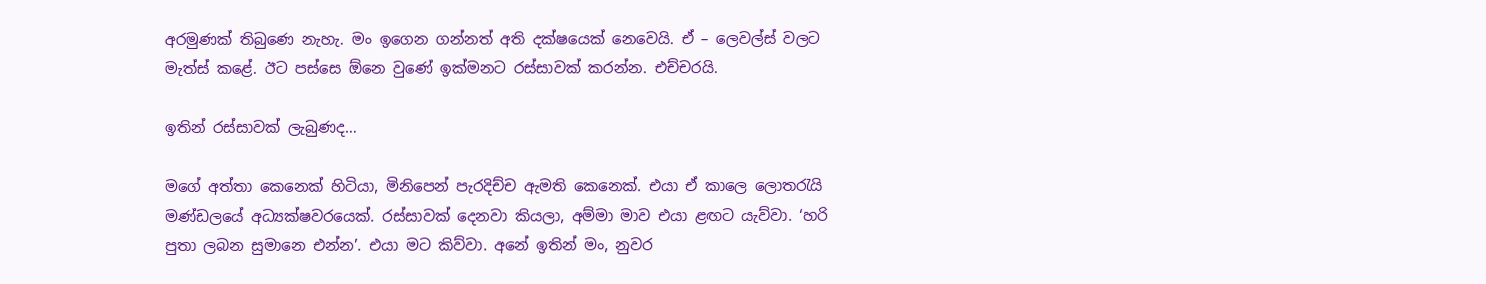අරමුණක් තිබුණෙ නැහැ. මං ඉගෙන ගන්නත් අති දක්ෂයෙක් නෙවෙයි. ඒ – ලෙවල්ස් වලට මැත්ස් කළේ. ඊට පස්සෙ ඕනෙ වුණේ ඉක්මනට රස්සාවක් කරන්න. එච්චරයි.

ඉතින් රස්සාවක් ලැබුණද…

මගේ අත්තා කෙනෙක් හිටියා, මිනිපෙන් පැරදිච්ච ඇමති කෙනෙක්. එයා ඒ කාලෙ ලොතරැයි මණ්ඩලයේ අධ්‍යක්ෂවරයෙක්. රස්සාවක් දෙනවා කියලා, අම්මා මාව එයා ළඟට යැව්වා. ‘හරි පුතා ලබන සුමානෙ එන්න’. එයා මට කිව්වා. අනේ ඉතින් මං, නුවර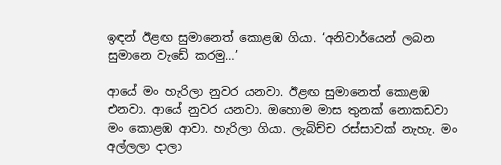ඉඳන් ඊළඟ සුමානෙත් කොළඹ ගියා. ‘අනිවාර්යෙන් ලබන සුමානෙ වැඩේ කරමු…’

ආයේ මං හැරිලා නුවර යනවා. ඊළඟ සුමානෙත් කොළඹ එනවා. ආයේ නුවර යනවා. ඔහොම මාස තුනක් නොකඩවා මං කොළඹ ආවා. හැරිලා ගියා. ලැබිච්ච රස්සාවක් නැහැ. මං අල්ලලා දාලා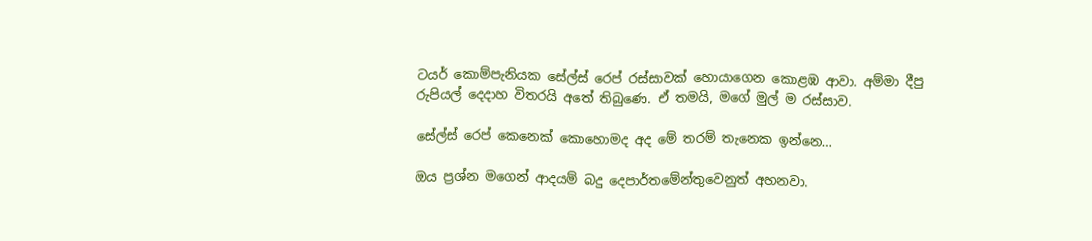ටයර් කොම්පැනියක සේල්ස් රෙප් රස්සාවක් හොයාගෙන කොළඹ ආවා. අම්මා දීපු රුපියල් දෙදාහ විතරයි අතේ තිබුණෙ. ඒ තමයි, මගේ මුල් ම රස්සාව.

සේල්ස් රෙප් කෙනෙක් කොහොමද අද මේ තරම් තැනෙක ඉන්නෙ…

ඔය ප්‍රශ්න මගෙන් ආදයම් බදු දෙපාර්තමේන්තුවෙනුත් අහනවා.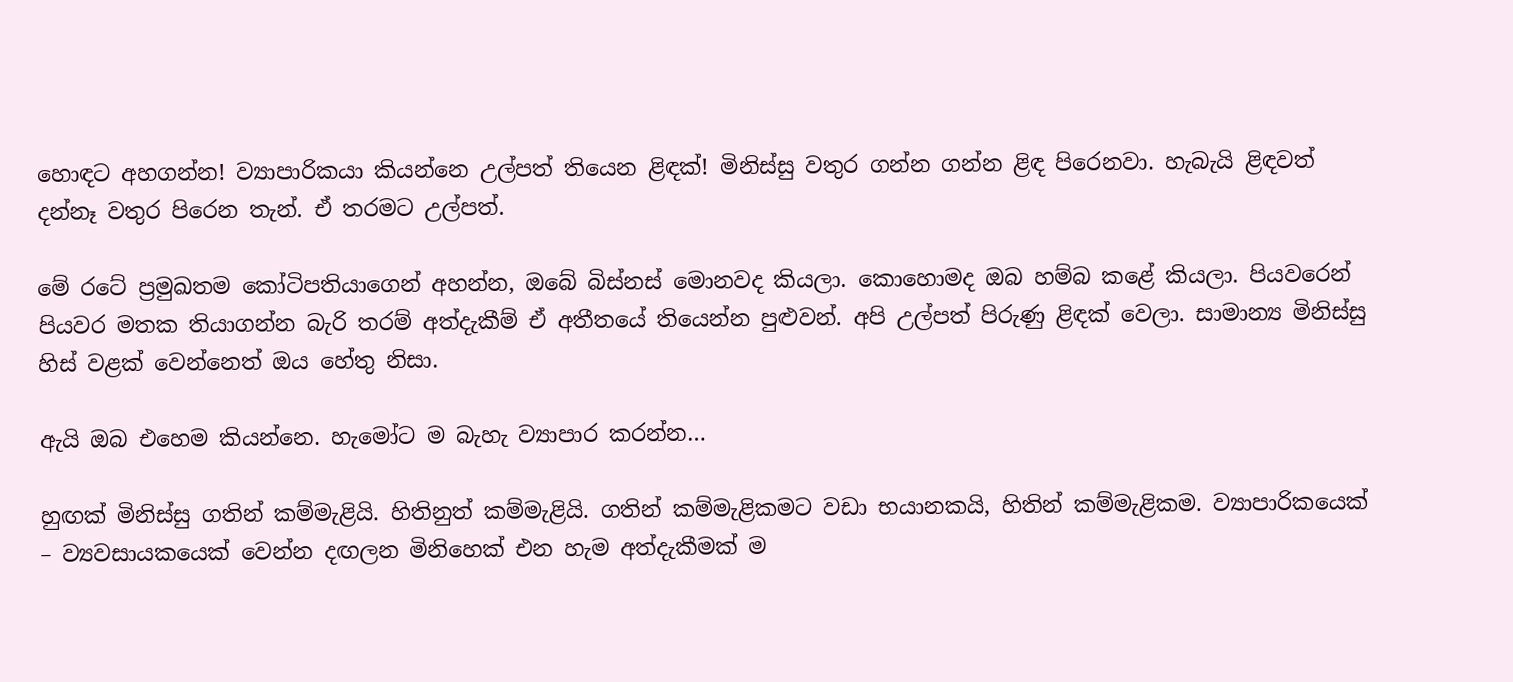හොඳට අහගන්න! ව්‍යාපාරිකයා කියන්නෙ උල්පත් තියෙන ළිඳක්! මිනිස්සු වතුර ගන්න ගන්න ළිඳ පිරෙනවා. හැබැයි ළිඳවත් දන්නෑ වතුර පිරෙන තැන්. ඒ තරමට උල්පත්.

මේ රටේ ප්‍රමුඛතම කෝටිපතියාගෙන් අහන්න, ඔබේ බිස්නස් මොනවද කියලා. කොහොමද ඔබ හම්බ කළේ කියලා. පියවරෙන් පියවර මතක තියාගන්න බැරි තරම් අත්දැකීම් ඒ අතීතයේ තියෙන්න පුළුවන්. අපි උල්පත් පිරුණු ළිඳක් වෙලා. සාමාන්‍ය මිනිස්සු හිස් වළක් වෙන්නෙත් ඔය හේතු නිසා.

ඇයි ඔබ එහෙම කියන්නෙ. හැමෝට ම බැහැ ව්‍යාපාර කරන්න…

හුඟක් මිනිස්සු ගතින් කම්මැළියි. හිතිනුත් කම්මැළියි. ගතින් කම්මැළිකමට වඩා භයානකයි, හිතින් කම්මැළිකම. ව්‍යාපාරිකයෙක් – ව්‍යවසායකයෙක් වෙන්න දඟලන මිනිහෙක් එන හැම අත්දැකීමක් ම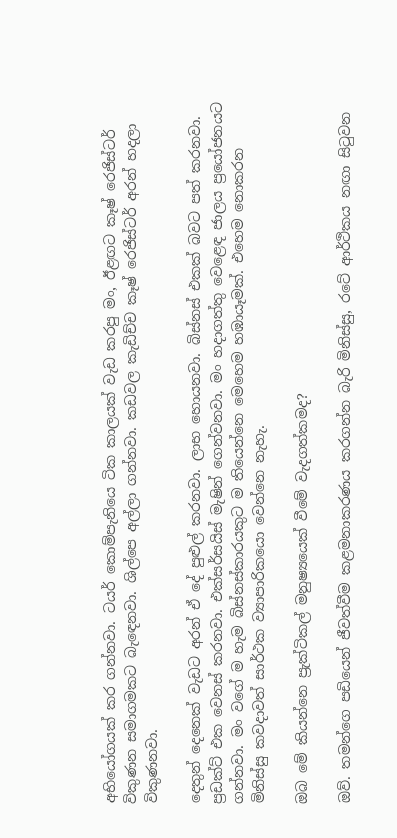අභියෝගයක් කර ගන්නවා. ටයර් කොම්පැනියෙ ටික කාලයක් වැඩ කරපු මං, ඊළඟට කෑෂ් රෙජිස්ටර් විකුණන සමාගමකට බැ‍ඳෙනවා. ශිල්පෙ අල්ලා ගන්නවා. කඩවල කැඩිච්ච කෑෂ් රෙජිස්ටර් අරන් හදලා විකුණනවා.

දෙතුන් දෙනෙක් වැඩට අරන් ඒ දේ පුළුල් කරනවා. ලාභ හොයනවා. බිස්නස් එකක් බවට පත් කරනවා. ප්‍රඩක්ට් එක වෙනස් කරනවා. එක්සර්සයිස් මැෂින් ගෙන්වනවා. මං හදාගත්තු වෙළෙඳ ජාලය ප්‍රයෝජනයට ගන්නවා. මං වගේ ම හැම බිස්නස්කාරයකුට ම තියෙන්නෙ මෙහෙම හඹායෑමක්. එහෙම නොකරන මිනිස්සු කවදාවත් සාර්ථක ව්‍යාපාරිකයො වෙන්නෙ නැහැ.

ඔබ මේ කියන්නෙ ප්‍රැක්ටිකල් මනුෂ්‍යයෙක් වීමේ වැදගත්කමද?

ඔව්. තමන්ගෙ පඩියෙන් ජීවත්වීම කළමනාකරණය කරගන්න බැරි මිනිස්සු, රටේ ආර්ථිකය නඟා සිටුවන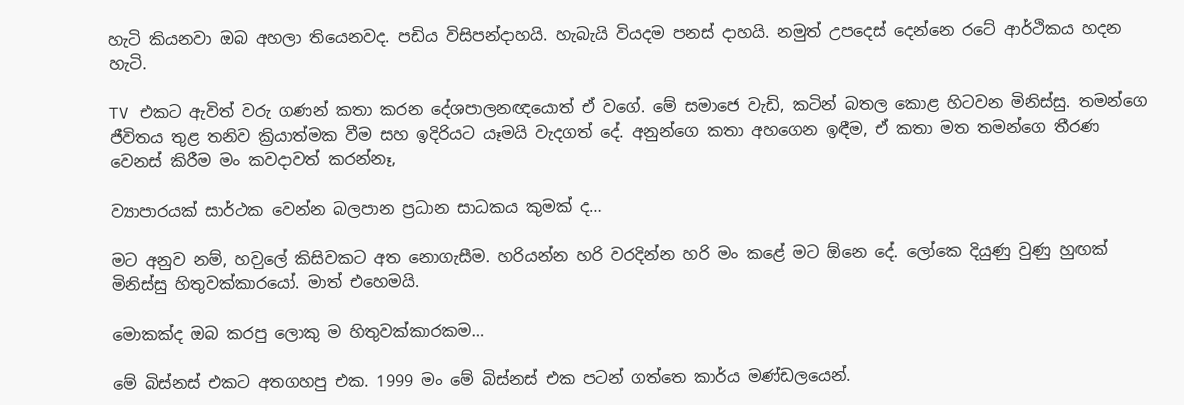හැටි කියනවා ඔබ අහලා තියෙනවද. පඩිය විසිපන්දාහයි. හැබැයි වියදම පනස් දාහයි. නමුත් උපදෙස් දෙන්නෙ රටේ ආර්ථිකය හදන හැටි.

TV එකට ඇවිත් වරු ගණන් කතා කරන දේශපාලනඥයොත් ඒ වගේ. මේ සමාජෙ වැඩි, කටින් බතල කොළ හිටවන මිනිස්සු. තමන්ගෙ ජීවිතය තුළ තනිව ක්‍රියාත්මක වීම සහ ඉදිරියට යෑමයි වැදගත් දේ. අනුන්ගෙ කතා අහගෙන ඉඳීම, ඒ කතා මත තමන්ගෙ තීරණ වෙනස් කිරීම මං කවදාවත් කරන්නෑ,

ව්‍යාපාරයක් සාර්ථක වෙන්න බලපාන ප්‍රධාන සාධකය කුමක් ද…

මට අනුව නම්, හව‍ුලේ කිසිවකට අත නොගැසීම. හරියන්න හරි වරදින්න හරි මං කළේ මට ඕනෙ දේ. ලෝකෙ දියුණු වුණු හුඟක් මිනිස්සු හිතුවක්කාරයෝ. මාත් එහෙමයි.

මොකක්ද ඔබ කරපු ලොකු ම හිතුවක්කාරකම…

මේ බිස්නස් එකට අතගහපු එක. 1999 මං මේ බිස්නස් එක පටන් ගත්තෙ කාර්ය මණ්ඩලයෙන්.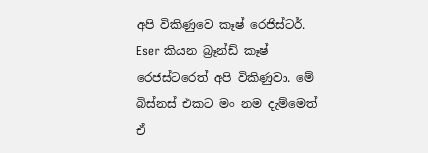අපි විකිණුවෙ කෑෂ් රෙජිස්ටර්. Eser කියන බ්‍රෑන්ඩ් කෑෂ් රෙජස්ටරෙත් අපි විකිණුවා. මේ බිස්නස් එකට මං නම දැම්මෙත් ඒ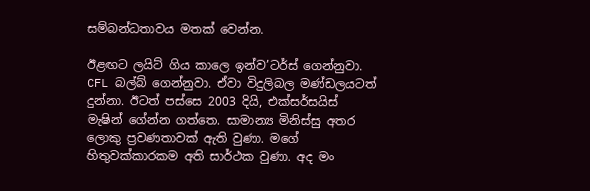සම්බන්ධතාවය මතක් වෙන්න.

ඊළඟට ලයිට් ගිය කාලෙ ඉන්ව’ටර්ස් ගෙන්නුවා. CFL බල්බ් ගෙන්නුවා. ඒවා විදුලිබල මණ්ඩලයටත් දුන්නා. ඊටත් පස්සෙ 2003 දියි, එක්සර්සයිස් මැෂින් ගේන්න ගත්තෙ. සාමාන්‍ය මිනිස්සු අතර ලොකු ප්‍රවණතාවක් ඇති වුණා. මගේ හිතුවක්කාරකම අති සාර්ථක වුණා. අද මං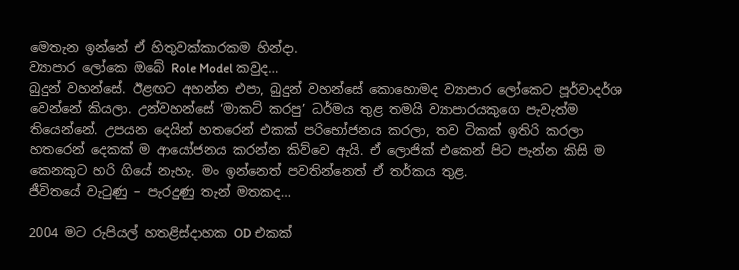මෙතැන ඉන්නේ ඒ හිතුවක්කාරකම හින්දා.
ව්‍යාපාර ලෝකෙ ඔබේ Role Model කවුද…
බුදුන් වහන්සේ. ඊළඟට අහන්න එපා, බුදුන් වහන්සේ කොහොමද ව්‍යාපාර ලෝකෙට පූර්වාදර්ශ වෙන්නේ කියලා. උන්වහන්සේ ‘මාකට් කරපු’ ධර්මය තුළ තමයි ව්‍යාපාරයකුගෙ පැවැත්ම තියෙන්නේ. උපයන දෙයින් හතරෙන් එකක් පරිභෝජනය කරලා, තව ටිකක් ඉතිරි කරලා හතරෙන් දෙකක් ම ආයෝජනය කරන්න කිව්වෙ ඇයි. ඒ ලොජික් එකෙන් පිට පැන්න කිසි ම කෙනකුට හරි ගියේ නැහැ. මං ඉන්නෙත් පවතින්නෙත් ඒ තර්කය තුළ.
ජීවිතයේ වැටුණු – පැරදුණු තැන් මතකද…

2004 මට රුපියල් හතළිස්දාහක OD එකක්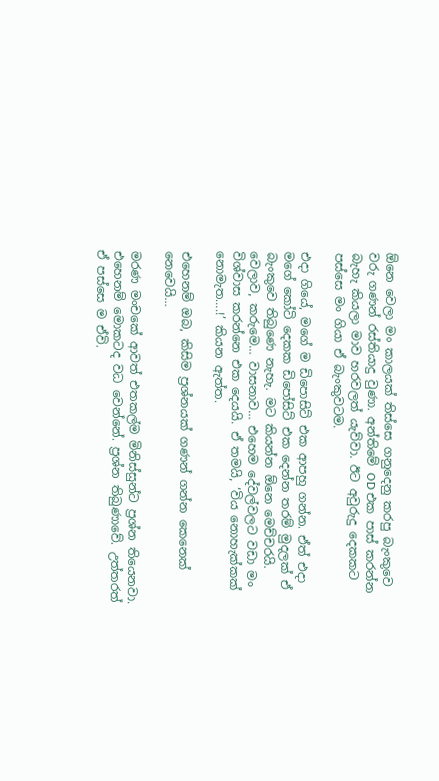ඕනෙ වෙලා මං කාලයක් තිස්සෙ ගනුදෙනු කරපු බැංකුවෙ වරු ගණන් රස්තියාදු වුණා. අන්තිමේ OD එක පාස් කරන්න බැහැ කියලා මාව හරවලත් යැව්වා. ඊට අවුරුදු දෙකකට පස්සෙ මං ගියා ඒ බැංකුවටම.

එදා ගියේ, මගේ ම ඩිපොසිට් එක ආපහු ගන්න. ඒත් එදා මගේ කෝටි දෙකක ඩිපෝසිට් එක දෙන්න තරම් මුදලක් ඒ බැංකුවෙ තිබුණෙ නැහැ. මට කියන්න ඕනෙ මෙච්චරයි. වෙලාව, කරුමෙ… වාසනාව… එහෙම දේවල්වලට වඩා මං විශ්වාස කරන්නෙ එක දෙයයි. ඒ තමයි, ‘විය නොහැක්කක් නොමැත….!’ කියන ඇත්ත.

එහෙනම් ඔබ, කිසිම ප්‍රශ්නයක් ගණන් ගන්න කෙනෙක් නෙවෙයි…

මරණ මංචකේ ආවත් එතකල්ම මිනිස්සුන්ට ප්‍රශ්න තියෙනවා. එහෙනම් මොකටද වධ වෙන්නේ. ප්‍රශ්න තිබුණාවේ. උත්තරත් ඒ පස්සෙ ම ඒවි.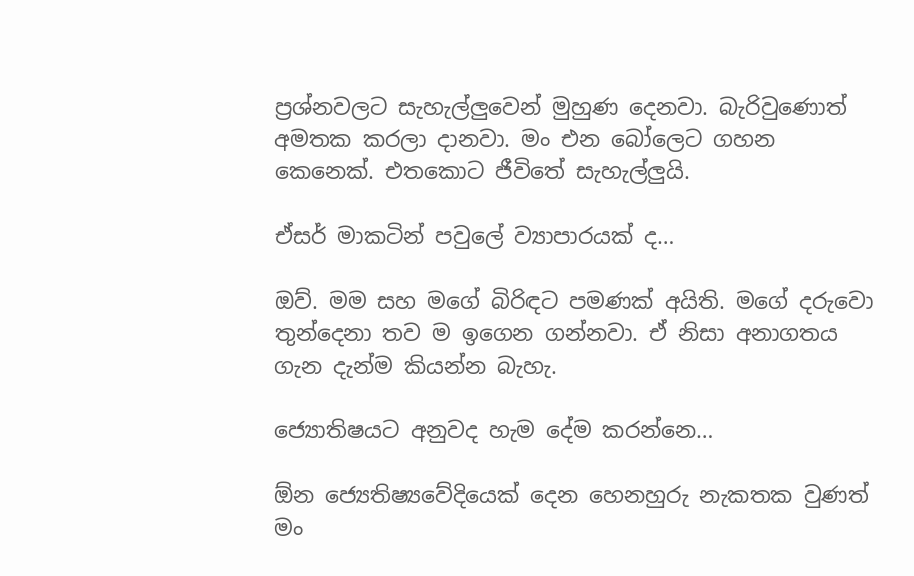ප්‍රශ්නවලට සැහැල්ලුවෙන් මුහුණ දෙනවා. බැරිවුණොත් අමතක කරලා දානවා. මං එන බෝලෙට ගහන කෙනෙක්. එතකොට ජීවිතේ සැහැල්ලුයි.

ඒසර් මාකටින් පවුලේ ව්‍යාපාරයක් ද…

ඔව්. මම සහ මගේ බිරිඳට පමණක් අයිති. මගේ දරුවො තුන්දෙනා තව ම ඉගෙන ගන්නවා. ඒ නිසා අනාගතය ගැන දැන්ම කියන්න බැහැ.

ජ්‍යොතිෂයට අනුවද හැම දේම කරන්නෙ…

ඕන ජ්‍යෙතිෂ්‍යවේදියෙක් දෙන හෙනහුරු නැකතක වුණත් මං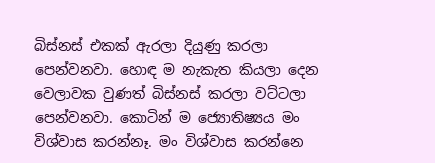බිස්නස් එකක් ඇරලා දියුණු කරලා පෙන්වනවා. හොඳ ම නැකැත කියලා දෙන වෙලාවක වුණත් බිස්නස් කරලා වට්ටලා පෙන්වනවා. කොටින් ම ජ්‍යොතිෂ්‍යය මං විශ්වාස කරන්නෑ. මං විශ්වාස කරන්නෙ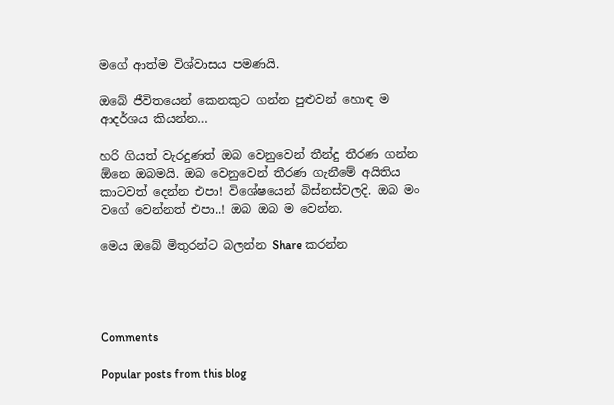මගේ ආත්ම විශ්වාසය පමණයි.

ඔබේ ජීවිතයෙන් කෙනකුට ගන්න පුළුවන් හොඳ ම ආදර්ශය කියන්න…

හරි ගියත් වැරදුණත් ඔබ වෙනුවෙන් තීන්දු තීරණ ගන්න ඕනෙ ඔබමයි. ඔබ වෙනුවෙන් තීරණ ගැනීමේ අයිතිය කාටවත් දෙන්න එපා! විශේෂයෙන් බිස්නස්වලදි. ඔබ මං වගේ වෙන්නත් එපා..! ඔබ ඔබ ම වෙන්න.

මෙය ඔබේ මිතුරන්ට බලන්න Share කරන්න




Comments

Popular posts from this blog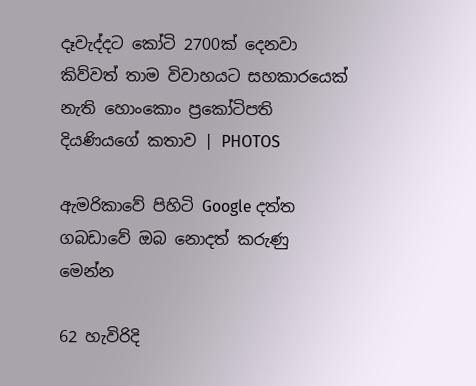දෑවැද්දට කෝටි 2700ක් දෙනවා කිව්වත් තාම විවාහයට සහකාරයෙක් නැති හොංකොං ප්‍රකෝටිපති දියණියගේ කතාව | PHOTOS

ඇමරිකාවේ පිහිටි Google දත්ත ගබඩාවේ ඔබ නොදත් කරුණු මෙන්න

62 හැවිරිදි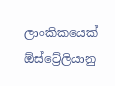ලාංකිකයෙක් ඕස්ට්‍රේලියානු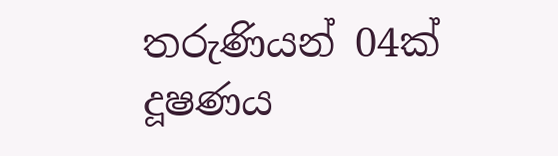තරුණියන් 04ක් දූෂණය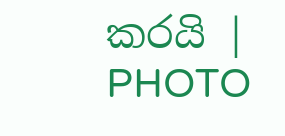කරයි | PHOTO